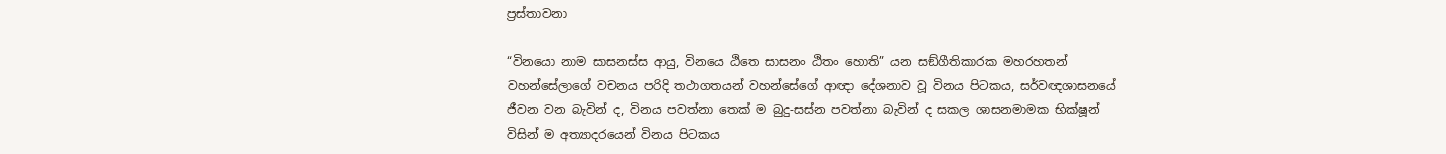ප්‍රස්තාවනා

“විනයො නාම සාසනස්ස ආයු, විනයෙ ඨිතෙ සාසනං ඨිතං හොති” යන සඞ්ගීතිකාරක මහරහතන් වහන්සේලාගේ වචනය පරිදි තථාගතයන් වහන්සේගේ ආඥා දේශනාව වූ විනය පිටකය, සර්වඥශාසනයේ ජීවන වන බැවින් ද, විනය පවත්නා තෙක් ම බුදු-සස්න පවත්නා බැවින් ද සකල ශාසනමාමක භික්ෂූන් විසින් ම අත්‍යාදරයෙන් විනය පිටකය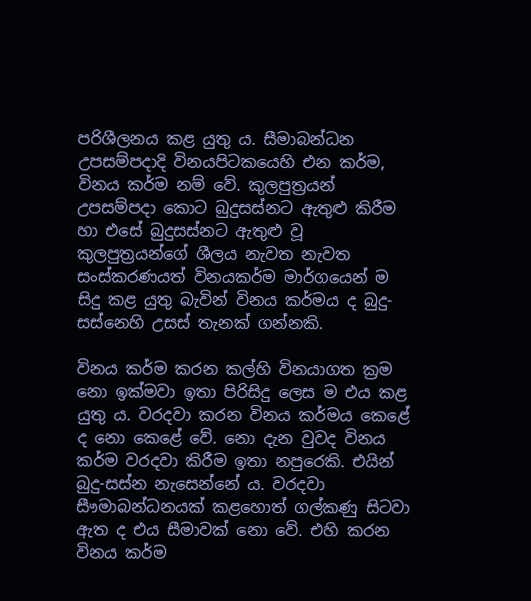පරිශීලනය කළ යුතු ය. සීමාබන්ධන උපසම්පදාදි විනයපිටකයෙහි එන කර්ම, විනය කර්ම නම් වේ. කුලපුත්‍රයන් උපසම්පදා කොට බුදුසස්නට ඇතුළු කිරීම හා එසේ බුදුසස්නට ඇතුළු වූ කුලපුත්‍රයන්ගේ ශීලය නැවත නැවත සංස්කරණයත් විනයකර්ම මාර්ගයෙන් ම සිදු කළ යුතු බැවින් විනය කර්මය ද බුදු-සස්නෙහි උසස් තැනක් ගන්නකි.

විනය කර්ම කරන කල්හි විනයාගත ක්‍රම නො ඉක්මවා ඉතා පිරිසිදු ලෙස ම එය කළ යුතු ය. වරදවා කරන විනය කර්මය කෙළේ ද නො කෙළේ වේ. නො දැන වුවද විනය කර්ම වරදවා කිරීම ඉතා නපුරෙකි. එයින් බුදු-සස්න නැසෙන්නේ ය. වරදවා සීෟමාබන්ධනයක් කළහොත් ගල්කණු සිටවා ඇත ද එය සීමාවක් නො වේ. එහි කරන විනය කර්ම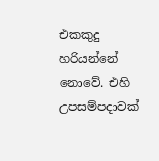එකකුදු හරියන්නේ නොවේ. එහි උපසම්පදාවක්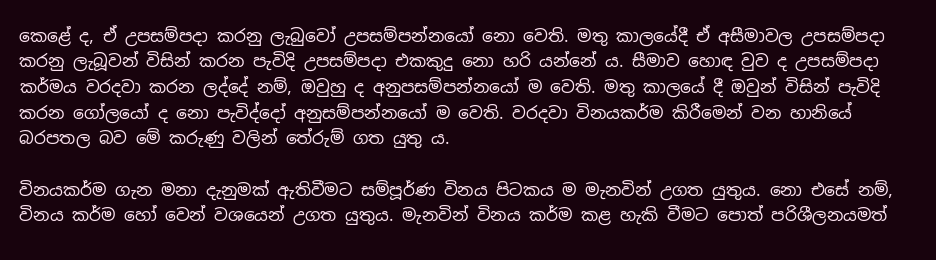කෙළේ ද, ඒ උපසම්පදා කරනු ලැබුවෝ උපසම්පන්නයෝ නො වෙති. මතු කාලයේදී ඒ අසීමාවල උපසම්පදා කරනු ලැබූවන් විසින් කරන පැවිදි උපසම්පදා එකකුදු නො හරි යන්නේ ය. සීමාව හොඳ වුව ද උපසම්පදා කර්මය වරදවා කරන ලද්දේ නම්, ඔවුහු ද අනුපසම්පන්නයෝ ම වෙති. මතු කාලයේ දී ඔවුන් විසින් පැවිදි කරන ගෝලයෝ ද නො පැවිද්දෝ අනුසම්පන්නයෝ ම වෙති. වරදවා විනයකර්ම කිරීමෙන් වන හානියේ බරපතල බව මේ කරුණු වලින් තේරුම් ගත යුතු ය.

විනයකර්ම ගැන මනා දැනුමක් ඇතිවීමට සම්පූර්ණ විනය පිටකය ම මැනවින් උගත යුතුය. නො එසේ නම්, විනය කර්ම හෝ වෙන් වශයෙන් උගත යුතුය. මැනවින් විනය කර්ම කළ හැකි වීමට පොත් පරිශීලනයමත්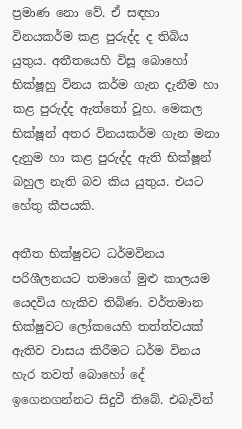ප්‍රමාණ නො වේ. ඒ සඳහා විනයකර්ම කළ පුරුද්ද ද තිබිය යුතුය. අතීතයෙහි විසූ බොහෝ භික්ෂූහු විනය කර්ම ගැන දැනීම හා කළ පුරුද්ද ඇත්තෝ වූහ. මෙකල භික්ෂූන් අතර විනයකර්ම ගැන මනා දැනුම හා කළ පුරුද්ද ඇති භික්ෂූන් බහුල නැති බව කිය යුතුය. එයට හේතු කීපයකි.

අතීත භික්ෂුවට ධර්මවිනය පරිශීලනයට තමාගේ මුළු කාලයම යෙදවිය හැකිව තිබිණ. වර්තමාන භික්ෂුවට ලෝකයෙහි තත්ත්වයක් ඇතිව වාසය කිරීමට ධර්ම විනය හැර තවත් බොහෝ දේ ඉගෙනගන්නට සිදුවී තිබේ. එබැවින්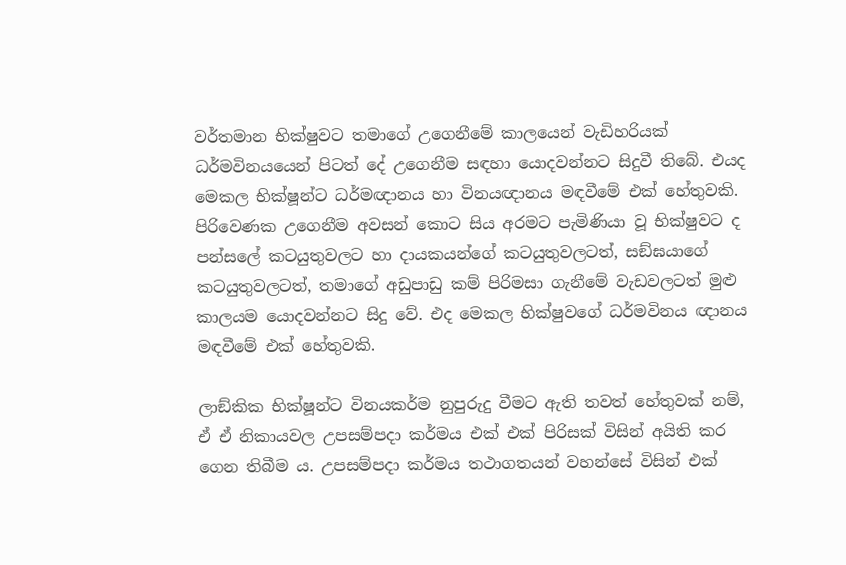වර්තමාන භික්ෂුවට තමාගේ උගෙනීමේ කාලයෙන් වැඩිහරියක් ධර්මවිනයයෙන් පිටත් දේ උගෙනීම සඳහා යොදවන්නට සිදුවී තිබේ. එයද මෙකල භික්ෂූන්ට ධර්මඥානය හා විනයඥානය මඳවීමේ එක් හේතුවකි. පිරිවෙණක උගෙනීම අවසන් කොට සිය අරමට පැමිණියා වූ භික්ෂුවට ද පන්සලේ කටයුතුවලට හා දායකයන්ගේ කටයුතුවලටත්, සඞ්ඝයාගේ කටයුතුවලටත්, තමාගේ අඩුපාඩු කම් පිරිමසා ගැනීමේ වැඩවලටත් මුළු කාලයම යොදවන්නට සිදු වේ. එද මෙකල භික්ෂුවගේ ධර්මවිනය ඥානය මඳවීමේ එක් හේතුවකි.

ලාඞ්කික භික්ෂූන්ට විනයකර්ම නුපුරුදු වීමට ඇති තවත් හේතුවක් නම්, ඒ ඒ නිකායවල උපසම්පදා කර්මය එක් එක් පිරිසක් විසින් අයිති කර ගෙන තිබීම ය. උපසම්පදා කර්මය තථාගතයන් වහන්සේ විසින් එක්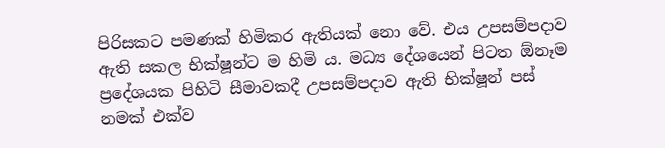පිරිසකට පමණක් හිමිකර ඇතියක් නො වේ. එය උපසම්පදාව ඇති සකල භික්ෂූන්ට ම හිමි ය. මධ්‍ය දේශයෙන් පිටත ඕනෑම ප්‍රදේශයක පිහිටි සීමාවකදී උපසම්පදාව ඇති භික්ෂූන් පස් නමක් එක්ව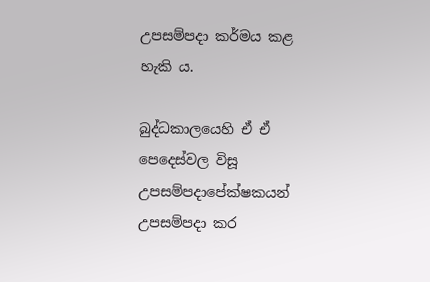උපසම්පදා කර්මය කළ හැකි ය.

බුද්ධකාලයෙහි ඒ ඒ පෙදෙස්වල විසූ උපසම්පදාපේක්ෂකයන් උපසම්පදා කර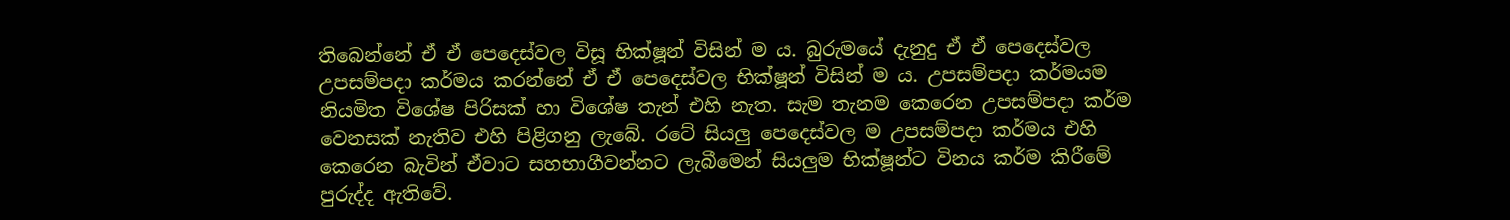තිබෙන්නේ ඒ ඒ පෙදෙස්වල විසූ භික්ෂූන් විසින් ම ය. බුරුමයේ දැනුදු ඒ ඒ පෙදෙස්වල උපසම්පදා කර්මය කරන්නේ ඒ ඒ පෙදෙස්වල භික්ෂූන් විසින් ම ය. උපසම්පදා කර්මයම නියමිත විශේෂ පිරිසක් හා විශේෂ තැන් එහි නැත. සැම තැනම කෙරෙන උපසම්පදා කර්ම වෙනසක් නැතිව එහි පිළිගනු ලැබේ. රටේ සියලු පෙදෙස්වල ම උපසම්පදා කර්මය එහි කෙරෙන බැවින් ඒවාට සහභාගීවන්නට ලැබීමෙන් සියලුම භික්ෂූන්ට විනය කර්ම කිරීමේ පුරුද්ද ඇතිවේ.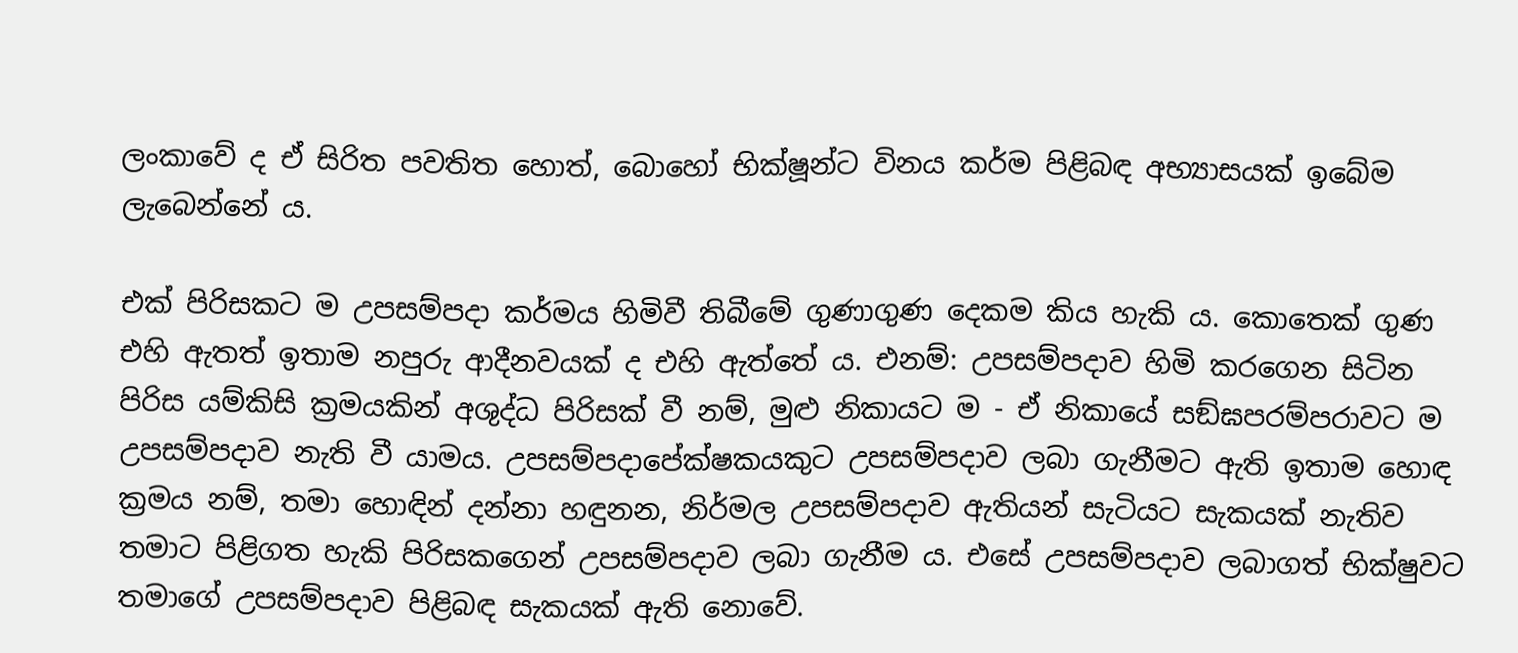ලංකාවේ ද ඒ සිරිත පවතිත හොත්, බොහෝ භික්ෂූන්ට විනය කර්ම පිළිබඳ අභ්‍යාසයක් ඉබේම ලැබෙන්නේ ය.

එක් පිරිසකට ම උපසම්පදා කර්මය හිමිවී තිබීමේ ගුණාගුණ දෙකම කිය හැකි ය. කොතෙක් ගුණ එහි ඇතත් ඉතාම නපුරු ආදීනවයක් ද එහි ඇත්තේ ය. එනම්: උපසම්පදාව හිමි කරගෙන සිටින පිරිස යම්කිසි ක්‍රමයකින් අශුද්ධ පිරිසක් වී නම්, මුළු නිකායට ම - ඒ නිකායේ සඞ්ඝපරම්පරාවට ම උපසම්පදාව නැති වී යාමය. උපසම්පදාපේක්ෂකයකුට උපසම්පදාව ලබා ගැනීමට ඇති ඉතාම හොඳ ක්‍රමය නම්, තමා හොඳින් දන්නා හඳුනන, නිර්මල උපසම්පදාව ඇතියන් සැටියට සැකයක් නැතිව තමාට පිළිගත හැකි පිරිසකගෙන් උපසම්පදාව ලබා ගැනීම ය. එසේ උපසම්පදාව ලබාගත් භික්ෂුවට තමාගේ උපසම්පදාව පිළිබඳ සැකයක් ඇති නොවේ.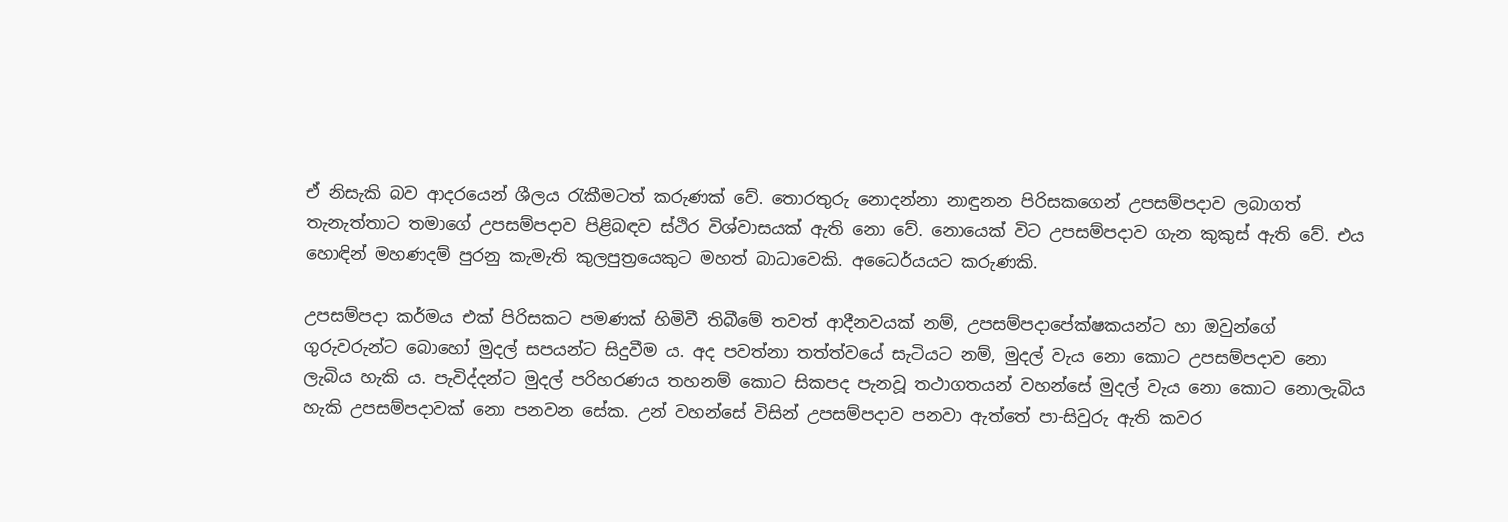ඒ නිසැකි බව ආදරයෙන් ශීලය රැකීමටත් කරුණක් වේ. තොරතුරු නොදන්නා නාඳුනන පිරිසකගෙන් උපසම්පදාව ලබාගත් තැනැත්තාට තමාගේ උපසම්පදාව පිළිබඳව ස්ථිර විශ්වාසයක් ඇති නො වේ. නොයෙක් විට උපසම්පදාව ගැන කුකුස් ඇති වේ. එය හොඳින් මහණදම් පුරනු කැමැති කුලපුත්‍රයෙකුට මහත් බාධාවෙකි. අධෛර්යයට කරුණකි.

උපසම්පදා කර්මය එක් පිරිසකට පමණක් හිමිවී තිබීමේ තවත් ආදීනවයක් නම්, උපසම්පදාපේක්ෂකයන්ට හා ඔවුන්ගේ ගුරුවරුන්ට බොහෝ මුදල් සපයන්ට සිදුවීම ය. අද පවත්නා තත්ත්වයේ සැටියට නම්, මුදල් වැය නො කොට උපසම්පදාව නො ලැබිය හැකි ය. පැවිද්දන්ට මුදල් පරිහරණය තහනම් කොට සිකපද පැනවූ තථාගතයන් වහන්සේ මුදල් වැය නො කොට නොලැබිය හැකි උපසම්පදාවක් නො පනවන සේක. උන් වහන්සේ විසින් උපසම්පදාව පනවා ඇත්තේ පා-සිවුරු ඇති කවර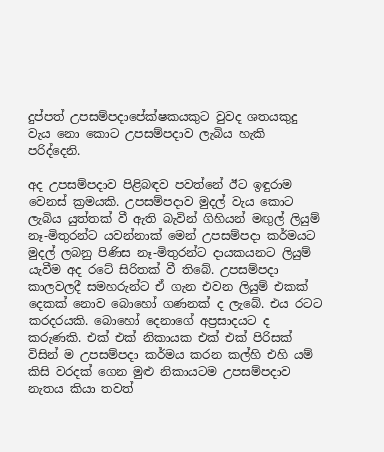දුප්පත් උපසම්පදාපේක්ෂකයකුට වුවද ශතයකුදු වැය නො කොට උපසම්පදාව ලැබිය හැකි පරිද්දෙනි.

අද උපසම්පදාව පිළිබඳව පවත්නේ ඊට ඉඳුරාම වෙනස් ක්‍රමයකි. උපසම්පදාව මුදල් වැය කොට ලැබිය යුත්තක් වී ඇති බැවින් ගිහියන් මඟුල් ලියුම් නෑ-මිතුරන්ට යවන්නාක් මෙන් උපසම්පදා කර්මයට මුදල් ලබනු පිණිස නෑ-මිතුරන්ට දායකයනට ලියුම් යැවීම අද රටේ සිරිතක් වී තිබේ. උපසම්පදා කාලවලදී සමහරුන්ට ඒ ගැන එවන ලියුම් එකක් දෙකක් නොව බොහෝ ගණනක් ද ලැබේ. එය රටට කරදරයකි. බොහෝ දෙනාගේ අප්‍රසාදයට ද කරුණකි. එක් එක් නිකායක එක් එක් පිරිසක් විසින් ම උපසම්පදා කර්මය කරන කල්හි එහි යම් කිසි වරදක් ගෙන මුළු නිකායටම උපසම්පදාව නැතය කියා තවත්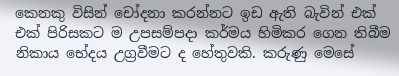කෙනකු විසින් චෝදනා කරන්නට ඉඩ ඇති බැවින් එක් එක් පිරිසකට ම උපසම්පදා කර්මය හිමිකර ගෙන තිබීම නිකාය භේදය උග්‍රවීමට ද හේතුවකි. කරුණු මෙසේ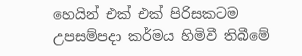හෙයින් එක් එක් පිරිසකටම උපසම්පදා කර්මය හිමිවී තිබීමේ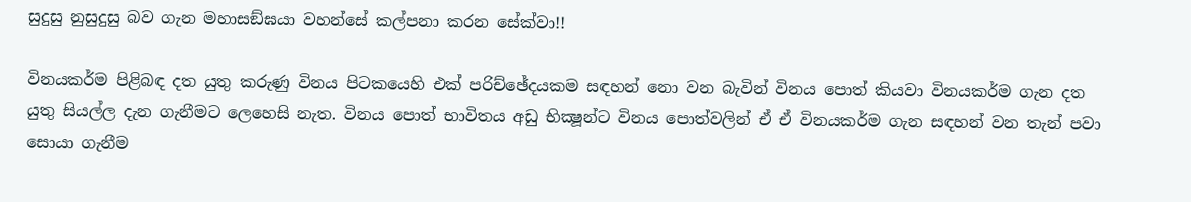සුදුසු නුසුදුසු බව ගැන මහාසඞ්ඝයා වහන්සේ කල්පනා කරන සේක්වා!!

විනයකර්ම පිළිබඳ දත යුතු කරුණු විනය පිටකයෙහි එක් පරිච්ඡේදයකම සඳහන් නො වන බැවින් විනය පොත් කියවා විනයකර්ම ගැන දත යුතු සියල්ල දැන ගැනීමට ලෙහෙසි නැත. විනය පොත් භාවිතය අඩු භික්‍ෂූන්ට විනය පොත්වලින් ඒ ඒ විනයකර්ම ගැන සඳහන් වන තැන් පවා සොයා ගැනීම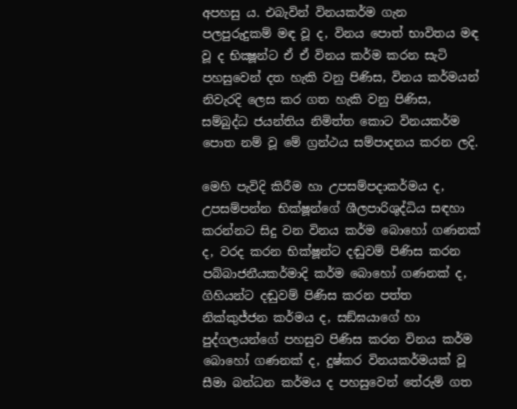අපහසු ය. එබැවින් විනයකර්ම ගැන පලපුරුදුකම් මඳ වූ ද, විනය පොත් භාවිතය මඳ වූ ද භික්‍ෂූන්ට ඒ ඒ විනය කර්ම කරන සැටි පහසුවෙන් දත හැකි වනු පිණිස, විනය කර්මයන් නිවැරදි ලෙස කර ගත හැකි වනු පිණිස, සම්බුද්ධ ජයන්තිය නිමිත්ත කොට විනයකර්ම පොත නම් වූ මේ ග්‍රන්ථය සම්පාදනය කරන ලදි.

මෙහි පැවිදි කිරීම හා උපසම්පදාකර්මය ද, උපසම්පන්න භික්ෂූන්ගේ ශීලපාරිශුද්ධිය සඳහා කරන්නට සිදු වන විනය කර්ම බොහෝ ගණනක් ද, වරද කරන භික්ෂූන්ට දඬුවම් පිණිස කරන පබ්බාජනීයකර්මාදි කර්ම බොහෝ ගණනක් ද, ගිහියන්ට දඬුවම් පිණිස කරන පත්ත නික්කුජ්ජන කර්මය ද, සඞ්ඝයාගේ හා පුද්ගලයන්ගේ පහසුව පිණිස කරන විනය කර්ම බොහෝ ගණනක් ද, දුෂ්කර විනයකර්මයක් වූ සීමා බන්ධන කර්මය ද පහසුවෙන් තේරුම් ගත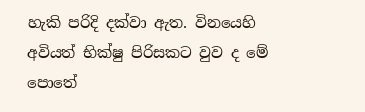හැකි පරිදි දක්වා ඇත. විනයෙහි අවියත් භික්ෂු පිරිසකට වුව ද මේ පොතේ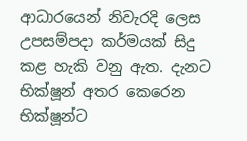ආධාරයෙන් නිවැරදි ලෙස උපසම්පදා කර්මයක් සිදු කළ හැකි වනු ඇත. දැනට භික්ෂූන් අතර කෙරෙන භික්ෂූන්ට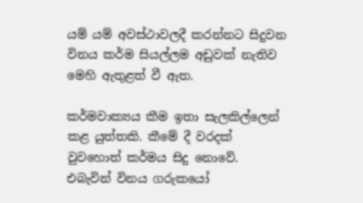යම් යම් අවස්ථාවලදී කරන්නට සිදුවන විනය කර්ම සියල්ලම අඩුවක් නැතිව මෙහි ඇතුළත් වී ඇත.

කර්මවාක්‍යය කීම ඉතා සැලකිල්ලෙන් කළ යුත්තකි. කීමේ දී වරදක් වුවහොත් කර්මය සිදු නොවේ. එබැවින් විනය ගරුකයෝ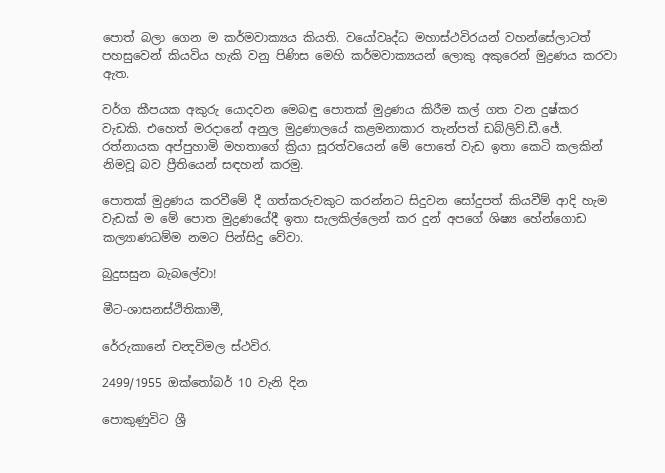පොත් බලා ගෙන ම කර්මවාක්‍යය කියති. වයෝවෘද්ධ මහාස්ථවිරයන් වහන්සේලාටත් පහසුවෙන් කියවිය හැකි වනු පිණිස මෙහි කර්මවාක්‍යයන් ලොකු අකුරෙන් මුද්‍රණය කරවා ඇත.

වර්ග කීපයක අකුරු යොදවන මෙබඳු පොතක් මුද්‍රණය කිරීම කල් ගත වන දුෂ්කර වැඩකි. එහෙත් මරදානේ අනුල මුද්‍රණාලයේ කළමනාකාර තැන්පත් ඩබ්ලිව්.ඩී.ජේ. රත්නායක අප්පුහාමි මහතාගේ ක්‍රියා සූරත්වයෙන් මේ පොතේ වැඩ ඉතා කෙටි කලකින් නිමවූ බව ප්‍රීතියෙන් සඳහන් කරමු.

පොතක් මුද්‍රණය කරවීමේ දී ගත්කරුවකුට කරන්නට සිදුවන සෝදුපත් කියවීම් ආදි හැම වැඩක් ම මේ පොත මුද්‍රණයේදී ඉතා සැලකිල්ලෙන් කර දුන් අපගේ ශිෂ්‍ය හේන්ගොඩ කල්‍යාණධම්ම නමට පින්සිදු වේවා.

බුදුසසුන බැබලේවා!

මීට-ශාසනස්ථිතිකාමී,

රේරුකානේ චන්‍දවිමල ස්ථවිර.

2499/1955 ඔක්තෝබර් 10 වැනි දින

පොකුණුවිට ශ්‍රී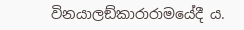විනයාලඞ්කාරාරාමයේදී ය.